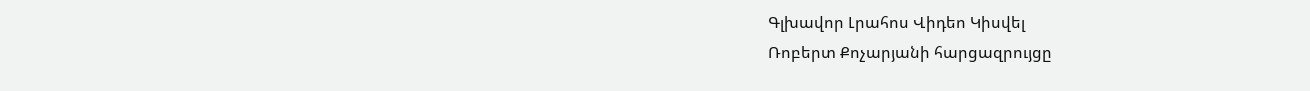Գլխավոր Լրահոս Վիդեո Կիսվել
Ռոբերտ Քոչարյանի հարցազրույցը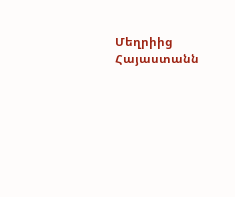Մեղրիից Հայաստանն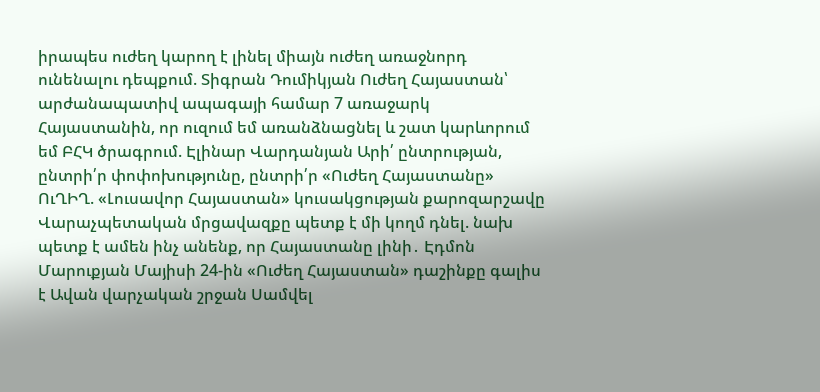իրապես ուժեղ կարող է լինել միայն ուժեղ առաջնորդ ունենալու դեպքում. Տիգրան Դումիկյան Ուժեղ Հայաստան՝ արժանապատիվ ապագայի համար 7 առաջարկ Հայաստանին, որ ուզում եմ առանձնացնել և շատ կարևորում եմ ԲՀԿ ծրագրում. Էլինար Վարդանյան Արի՛ ընտրության, ընտրի՛ր փոփոխությունը, ընտրի՛ր «Ուժեղ Հայաստանը» ՈւՂԻՂ. «Լուսավոր Հայաստան» կուսակցության քարոզարշավը Վարաչպետական մրցավազքը պետք է մի կողմ դնել. նախ պետք է ամեն ինչ անենք, որ Հայաստանը լինի․ Էդմոն Մարուքյան Մայիսի 24-ին «Ուժեղ Հայաստան» դաշինքը գալիս է Ավան վարչական շրջան Սամվել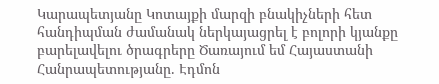Կարապետյանը Կոտայքի մարզի բնակիչների հետ հանդիպման ժամանակ ներկայացրել է բոլորի կյանքը բարելավելու ծրագրերը Ծառայում եմ Հայաստանի Հանրապետությանը. Էդմոն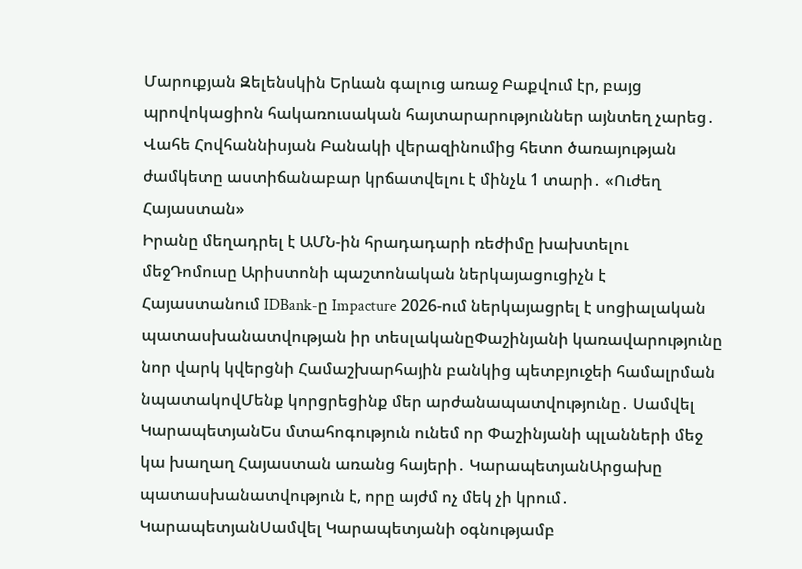Մարուքյան Զելենսկին Երևան գալուց առաջ Բաքվում էր, բայց պրովոկացիոն հակառուսական հայտարարություններ այնտեղ չարեց․ Վահե Հովհաննիսյան Բանակի վերազինումից հետո ծառայության ժամկետը աստիճանաբար կրճատվելու է մինչև 1 տարի․ «Ուժեղ Հայաստան»
Իրանը մեղադրել է ԱՄՆ-ին հրադադարի ռեժիմը խախտելու մեջԴոմուսը Արիստոնի պաշտոնական ներկայացուցիչն է Հայաստանում IDBank-ը Impacture 2026-ում ներկայացրել է սոցիալական պատասխանատվության իր տեսլականըՓաշինյանի կառավարությունը նոր վարկ կվերցնի Համաշխարհային բանկից պետբյուջեի համալրման նպատակովՄենք կորցրեցինք մեր արժանապատվությունը․ Սամվել ԿարապետյանԵս մտահոգություն ունեմ որ Փաշինյանի պլանների մեջ կա խաղաղ Հայաստան առանց հայերի․ ԿարապետյանԱրցախը պատասխանատվություն է, որը այժմ ոչ մեկ չի կրում․ ԿարապետյանՍամվել Կարապետյանի օգնությամբ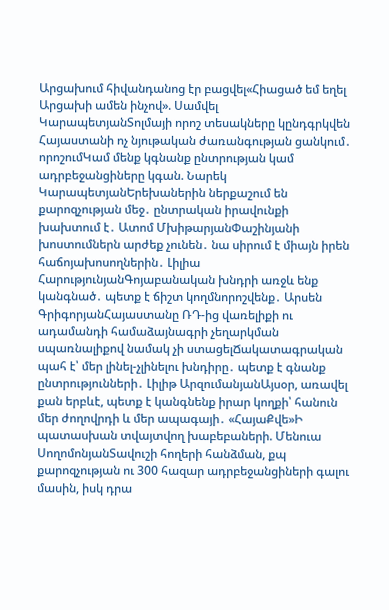Արցախում հիվանդանոց էր բացվել«Հիացած եմ եղել Արցախի ամեն ինչով». Սամվել ԿարապետյանՏոլմայի որոշ տեսակները կընդգրկվեն Հայաստանի ոչ նյութական ժառանգության ցանկում․ որոշումԿամ մենք կգնանք ընտրության կամ ադրբեջանցիները կգան. Նարեկ ԿարապետյանԵրեխաներին ներքաշում են քարոզչության մեջ․ ընտրական իրավունքի խախտում է․ Ատոմ ՄխիթարյանՓաշինյանի խոստումներն արժեք չունեն․ նա սիրում է միայն իրեն հաճոյախոսողներին․ Լիլիա ՀարությունյանԳոյաբանական խնդրի առջև ենք կանգնած․ պետք է ճիշտ կողմնորոշվենք․ Արսեն ԳրիգորյանՀայաստանը ՌԴ-ից վառելիքի ու ադամանդի համաձայնագրի չեղարկման սպառնալիքով նամակ չի ստացելՃակատագրական պահ է՝ մեր լինել-չլինելու խնդիրը․ պետք է գնանք ընտրությունների․ Լիլիթ ԱրզումանյանԱյսօր, առավել քան երբևէ, պետք է կանգնենք իրար կողքի՝ հանուն մեր ժողովրդի և մեր ապագայի․ «ՀայաՔվե»Ի պատասխան տվայտվող խաբեբաների. Մենուա ՍողոմոնյանՏավուշի հողերի հանձման, քպ քարոզչության ու 300 հազար ադրբեջանցիների գալու մասին, իսկ դրա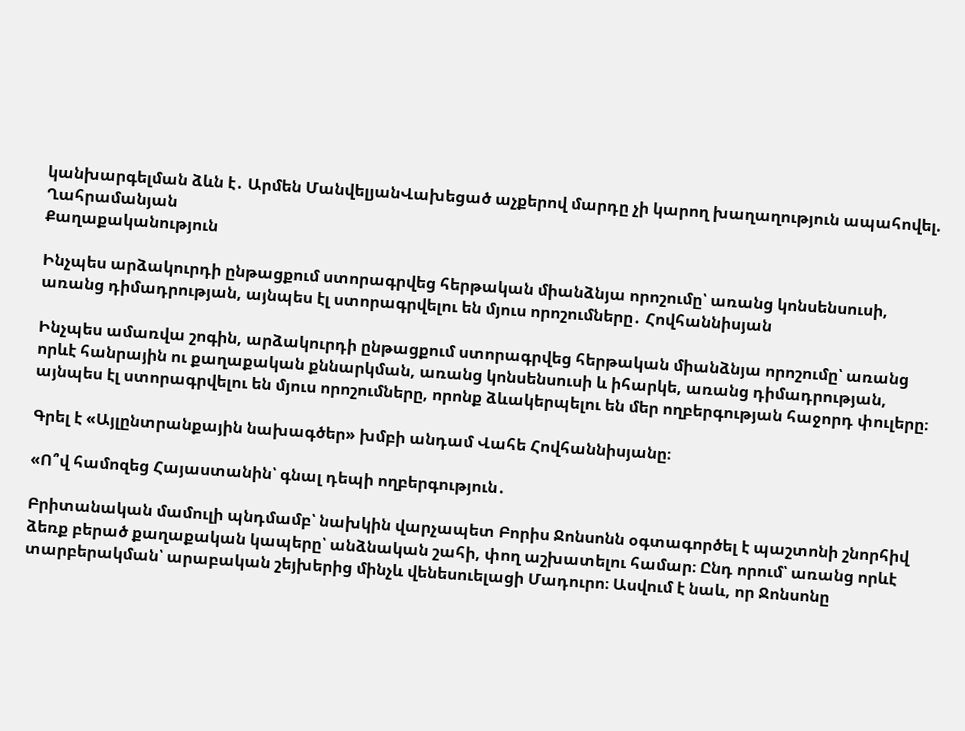կանխարգելման ձևն է․ Արմեն ՄանվելյանՎախեցած աչքերով մարդը չի կարող խաղաղություն ապահովել. Ղահրամանյան
Քաղաքականություն

Ինչպես արձակուրդի ընթացքում ստորագրվեց հերթական միանձնյա որոշումը՝ առանց կոնսենսուսի, առանց դիմադրության, այնպես էլ ստորագրվելու են մյուս որոշումները․ Հովհաննիսյան

Ինչպես ամառվա շոգին, արձակուրդի ընթացքում ստորագրվեց հերթական միանձնյա որոշումը՝ առանց որևէ հանրային ու քաղաքական քննարկման, առանց կոնսենսուսի և իհարկե, առանց դիմադրության, այնպես էլ ստորագրվելու են մյուս որոշումները, որոնք ձևակերպելու են մեր ողբերգության հաջորդ փուլերը։

Գրել է «Այլընտրանքային նախագծեր» խմբի անդամ Վահե Հովհաննիսյանը։

«Ո՞վ համոզեց Հայաստանին՝ գնալ դեպի ողբերգություն․

Բրիտանական մամուլի պնդմամբ՝ նախկին վարչապետ Բորիս Ջոնսոնն օգտագործել է պաշտոնի շնորհիվ ձեռք բերած քաղաքական կապերը՝ անձնական շահի, փող աշխատելու համար։ Ընդ որում՝ առանց որևէ տարբերակման՝ արաբական շեյխերից մինչև վենեսուելացի Մադուրո։ Ասվում է նաև, որ Ջոնսոնը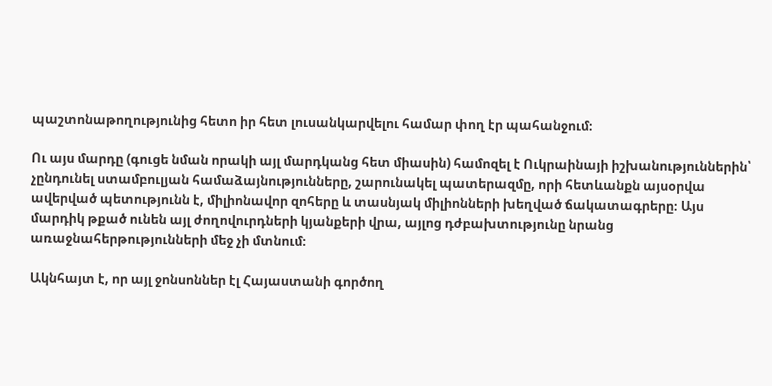պաշտոնաթողությունից հետո իր հետ լուսանկարվելու համար փող էր պահանջում։

Ու այս մարդը (գուցե նման որակի այլ մարդկանց հետ միասին) համոզել է Ուկրաինայի իշխանություններին՝ չընդունել ստամբուլյան համաձայնությունները, շարունակել պատերազմը, որի հետևանքն այսօրվա ավերված պետությունն է, միլիոնավոր զոհերը և տասնյակ միլիոնների խեղված ճակատագրերը։ Այս մարդիկ թքած ունեն այլ ժողովուրդների կյանքերի վրա, այլոց դժբախտությունը նրանց առաջնահերթությունների մեջ չի մտնում։

Ակնհայտ է, որ այլ ջոնսոններ էլ Հայաստանի գործող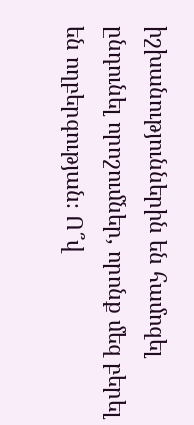իշխանություններին են համոզել ընդունել որոշումներ, որոնք մեզ բերել են ողբերգության։ Ո՞վ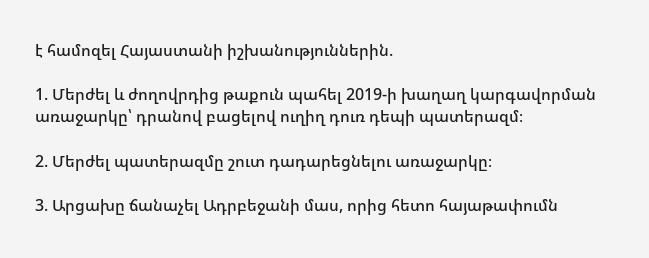է համոզել Հայաստանի իշխանություններին.

1. Մերժել և ժողովրդից թաքուն պահել 2019-ի խաղաղ կարգավորման առաջարկը՝ դրանով բացելով ուղիղ դուռ դեպի պատերազմ։

2. Մերժել պատերազմը շուտ դադարեցնելու առաջարկը։

3. Արցախը ճանաչել Ադրբեջանի մաս, որից հետո հայաթափումն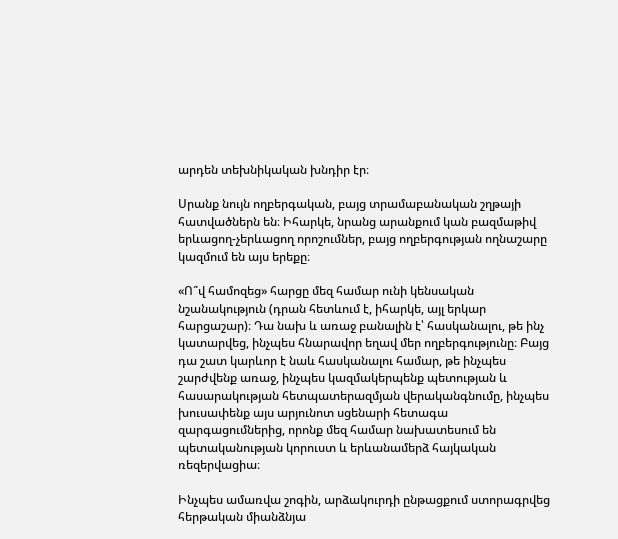արդեն տեխնիկական խնդիր էր։

Սրանք նույն ողբերգական, բայց տրամաբանական շղթայի հատվածներն են։ Իհարկե, նրանց արանքում կան բազմաթիվ երևացող-չերևացող որոշումներ, բայց ողբերգության ողնաշարը կազմում են այս երեքը։

«Ո՞վ համոզեց» հարցը մեզ համար ունի կենսական նշանակություն (դրան հետևում է, իհարկե, այլ երկար հարցաշար)։ Դա նախ և առաջ բանալին է՝ հասկանալու, թե ինչ կատարվեց, ինչպես հնարավոր եղավ մեր ողբերգությունը։ Բայց դա շատ կարևոր է նաև հասկանալու համար, թե ինչպես շարժվենք առաջ, ինչպես կազմակերպենք պետության և հասարակության հետպատերազմյան վերականգնումը, ինչպես խուսափենք այս արյունոտ սցենարի հետագա զարգացումներից, որոնք մեզ համար նախատեսում են պետականության կորուստ և երևանամերձ հայկական ռեզերվացիա։

Ինչպես ամառվա շոգին, արձակուրդի ընթացքում ստորագրվեց հերթական միանձնյա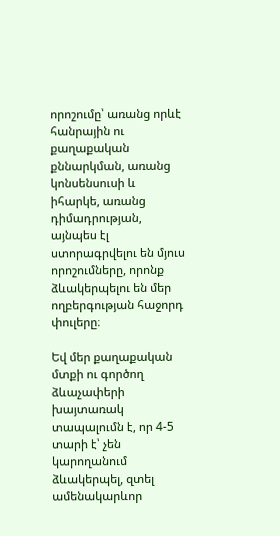որոշումը՝ առանց որևէ հանրային ու քաղաքական քննարկման, առանց կոնսենսուսի և իհարկե, առանց դիմադրության, այնպես էլ ստորագրվելու են մյուս որոշումները, որոնք ձևակերպելու են մեր ողբերգության հաջորդ փուլերը։

Եվ մեր քաղաքական մտքի ու գործող ձևաչափերի խայտառակ տապալումն է, որ 4-5 տարի է՝ չեն կարողանում ձևակերպել, զտել ամենակարևոր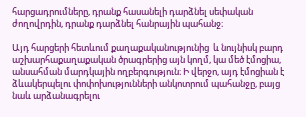հարցադրումները, դրանք հասանելի դարձնել սեփական ժողովրդին, դրանք դարձնել հանրային պահանջ։

Այդ հարցերի հետևում քաղաքականությունից  և նույնիսկ բարդ աշխարհաքաղաքական ծրագրերից այն կողմ, կա մեծ էմոցիա, անսահման մարդկային ողբերգություն։ Ի վերջո, այդ էմոցիան է ձևակերպելու փոփոխությունների անկոտրում պահանջը, բայց նաև արձանագրելու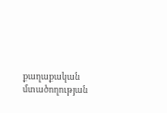քաղաքական մտածողության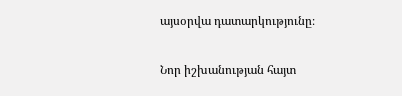այսօրվա դատարկությունը։

Նոր իշխանության հայտ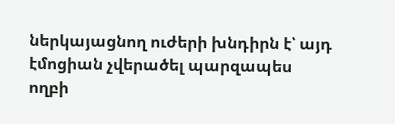ներկայացնող ուժերի խնդիրն է՝ այդ էմոցիան չվերածել պարզապես ողբի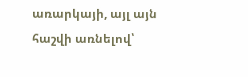առարկայի, այլ այն հաշվի առնելով՝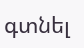գտնել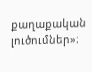քաղաքական լուծումներ»։